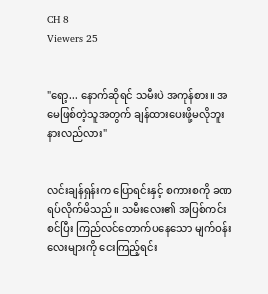CH 8
Viewers 25


"ရော့... နောက်ဆိုရင် သမီးပဲ အကုန်စား။ အမေဖြစ်တဲ့သူအတွက် ချန်ထားပေးဖို့မလိုဘူးနားလည်လား"


လင်းချန်ရှန်းက ပြောရင်းနှင့် စကားစကို ခဏရပ်လိုက်မိသည်။ သမီးလေး၏ အပြစ်ကင်းစင်ပြီး ကြည်လင်တောက်ပနေသော မျက်ဝန်းလေးများကို ငေးကြည့်ရင်း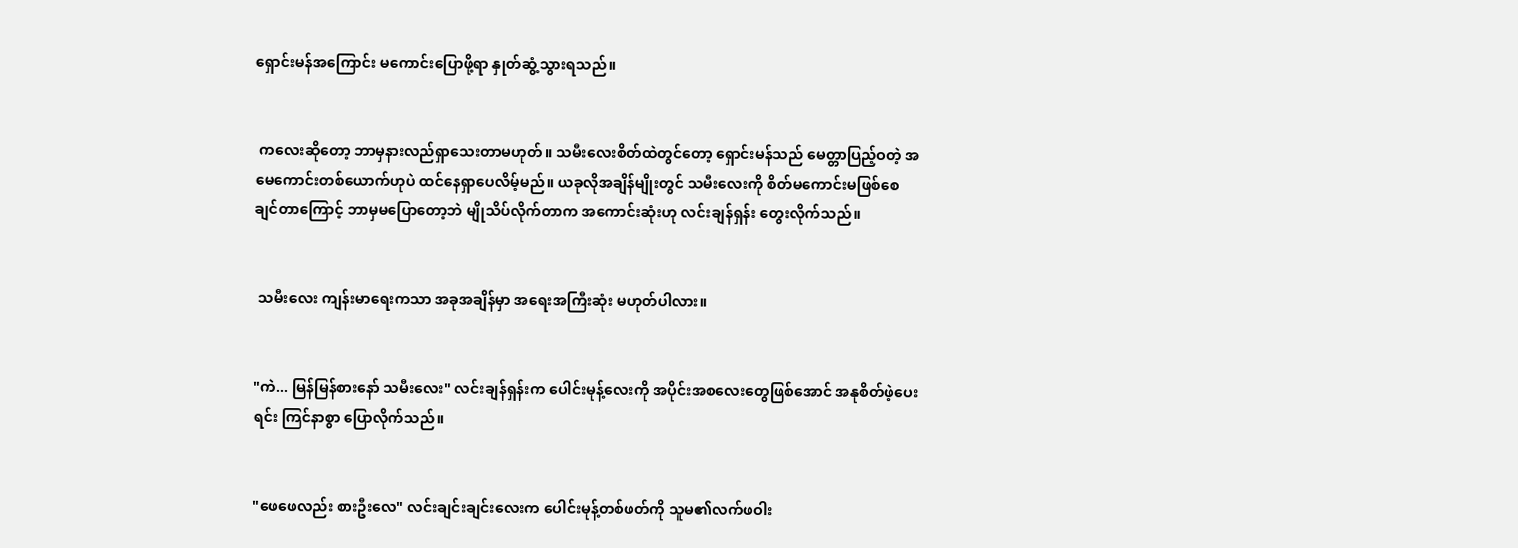ရှောင်းမန်အကြောင်း မကောင်းပြောဖို့ရာ နှုတ်ဆွံ့သွားရသည်။


 ကလေးဆိုတော့ ဘာမှနားလည်ရှာသေးတာမဟုတ်။ သမီးလေးစိတ်ထဲတွင်တော့ ရှောင်းမန်သည် မေတ္တာပြည့်ဝတဲ့ အမေကောင်းတစ်ယောက်ဟုပဲ ထင်နေရှာပေလိမ့်မည်။ ယခုလိုအချိန်မျိုးတွင် သမီးလေးကို စိတ်မကောင်းမဖြစ်စေချင်တာကြောင့် ဘာမှမပြောတော့ဘဲ မျိုသိပ်လိုက်တာက အကောင်းဆုံးဟု လင်းချန်ရှန်း တွေးလိုက်သည်။


 သမီးလေး ကျန်းမာရေးကသာ အခုအချိန်မှာ အရေးအကြီးဆုံး မဟုတ်ပါလား။


"ကဲ... မြန်မြန်စားနော် သမီးလေး" လင်းချန်ရှန်းက ပေါင်းမုန့်လေးကို အပိုင်းအစလေးတွေဖြစ်အောင် အနုစိတ်ဖဲ့ပေးရင်း ကြင်နာစွာ ပြောလိုက်သည်။


"ဖေဖေလည်း စားဦးလေ" လင်းချင်းချင်းလေးက ပေါင်းမုန့်တစ်ဖတ်ကို သူမ၏လက်ဖဝါး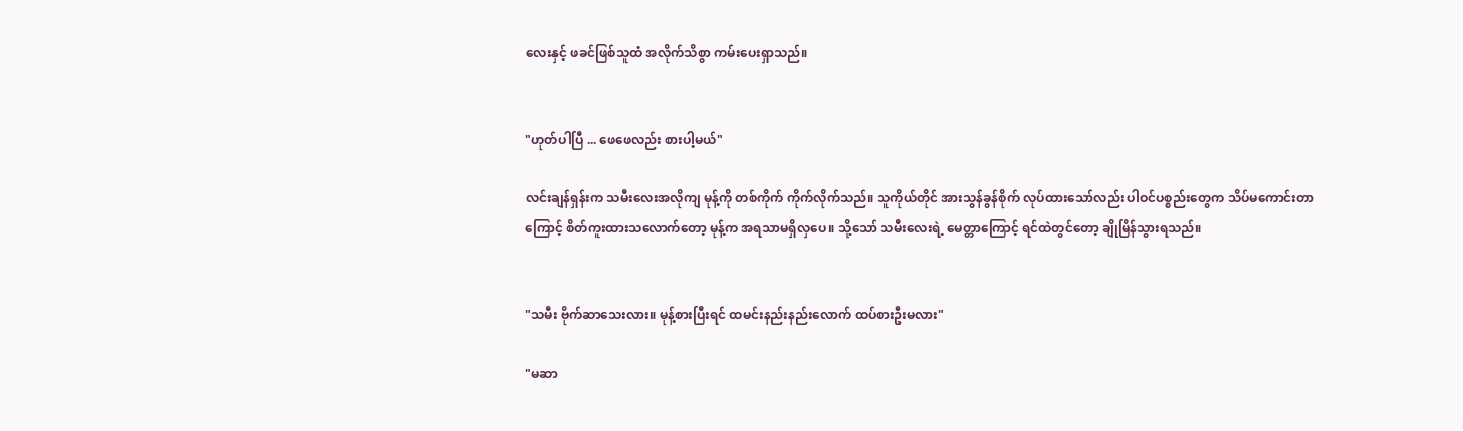လေးနှင့် ဖခင်ဖြစ်သူထံ အလိုက်သိစွာ ကမ်းပေးရှာသည်။


"ဟုတ်ပါပြီ ... ဖေဖေလည်း စားပါ့မယ်"

လင်းချန်ရှန်းက သမီးလေးအလိုကျ မုန့်ကို တစ်ကိုက် ကိုက်လိုက်သည်။ သူကိုယ်တိုင် အားသွန်ခွန်စိုက် လုပ်ထားသော်လည်း ပါဝင်ပစ္စည်းတွေက သိပ်မကောင်းတာကြောင့် စိတ်ကူးထားသလောက်တော့ မုန့်က အရသာမရှိလှပေ။ သို့သော် သမီးလေးရဲ့ မေတ္တာကြောင့် ရင်ထဲတွင်တော့ ချိုမြိန်သွားရသည်။


"သမီး ဗိုက်ဆာသေးလား။ မုန့်စားပြီးရင် ထမင်းနည်းနည်းလောက် ထပ်စားဦးမလား"

"မဆာ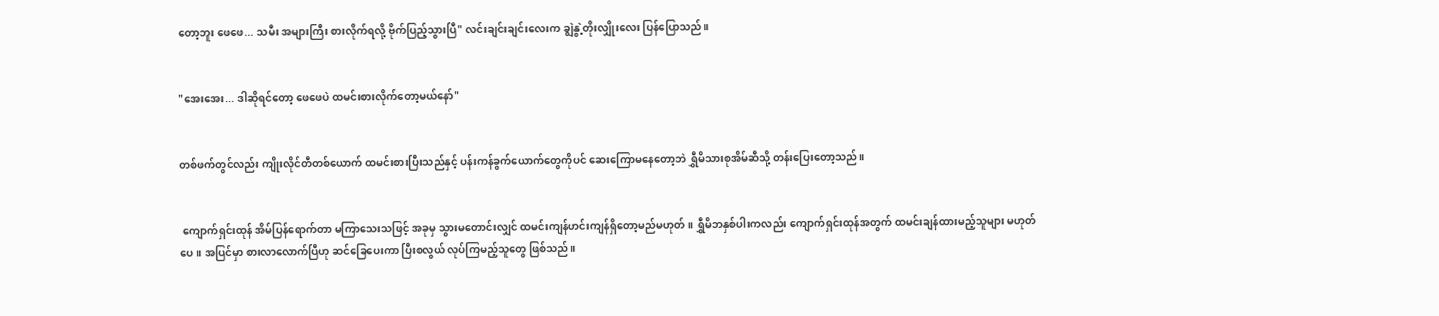တော့ဘူး ဖေဖေ... သမီး အများကြီး စားလိုက်ရလို့ ဗိုက်ပြည့်သွားပြီ" လင်းချင်းချင်းလေးက ချွဲနွဲ့တိုးလျှိုးလေး ပြန်ပြောသည်။


"အေးအေး... ဒါဆိုရင်တော့ ဖေဖေပဲ ထမင်းစားလိုက်တော့မယ်နော်"


တစ်ဖက်တွင်လည်း ကျိုးလိုင်တီတစ်ယောက် ထမင်းစားပြီးသည်နှင့် ပန်းကန်ခွက်ယောက်တွေကိုပင် ဆေးကြောမနေတော့ဘဲ ရွှီမိသားစုအိမ်ဆီသို့ တန်းပြေးတော့သည်။


 ကျောက်ရှင်းထုန် အိမ်ပြန်ရောက်တာ မကြာသေးသဖြင့် အခုမှ သွားမတောင်းလျှင် ထမင်းကျန်ဟင်းကျန်ရှိတော့မည်မဟုတ်။ ရွှီမိဘနှစ်ပါးကလည်း ကျောက်ရှင်းထုန်အတွက် ထမင်းချန်ထားမည့်သူများ မဟုတ်ပေ။ အပြင်မှာ စားလာလောက်ပြီဟု ဆင်ခြေပေးကာ ပြီးစလွယ် လုပ်ကြမည့်သူတွေ ဖြစ်သည်။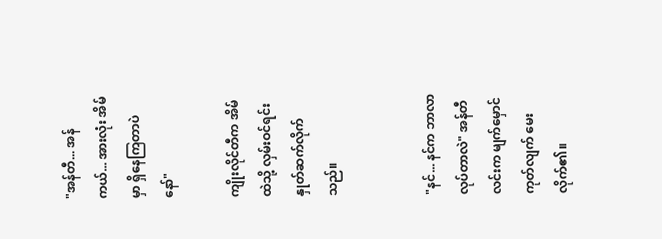"အန်တီ... အန်ကယ်... အားလုံး အိမ်မှာ ရှိနေကြတာပဲနော်"

ကျိုးလိုင်တီက အိမ်ထဲသို့ လှမ်းဝင်ရင်း နှုတ်ဆက်လိုက်သည်။


"နင်... နင်က ဘာလာလုပ်တာလဲ" အန်တီလင်းက မျက်မှောင်ကုတ်လျက် မေးလိုက်၏။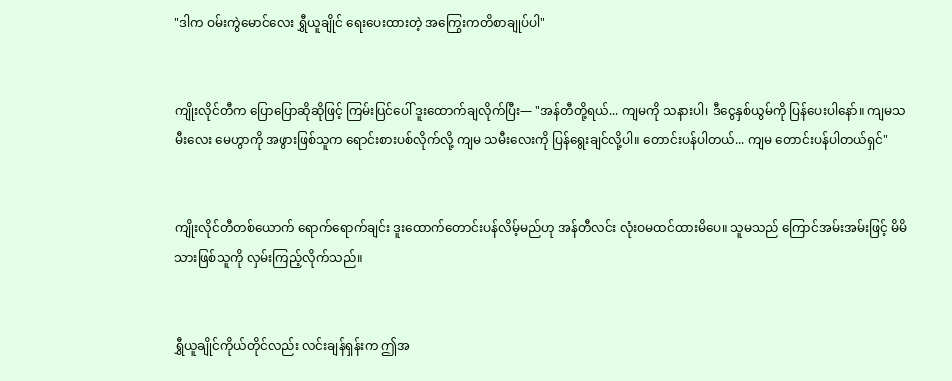"ဒါက ဝမ်းကွဲမောင်လေး ရွှီယူချိုင် ရေးပေးထားတဲ့ အကြွေးကတိစာချုပ်ပါ"


ကျိုးလိုင်တီက ပြောပြောဆိုဆိုဖြင့် ကြမ်းပြင်ပေါ် ဒူးထောက်ချလိုက်ပြီး— "အန်တီတို့ရယ်... ကျမကို သနားပါ၊ ဒီငွေနှစ်ယွမ်ကို ပြန်ပေးပါနော်။ ကျမသမီးလေး မေဟွာကို အဖွားဖြစ်သူက ရောင်းစားပစ်လိုက်လို့ ကျမ သမီးလေးကို ပြန်ရွေးချင်လို့ပါ။ တောင်းပန်ပါတယ်... ကျမ တောင်းပန်ပါတယ်ရှင်"


ကျိုးလိုင်တီတစ်ယောက် ရောက်ရောက်ချင်း ဒူးထောက်တောင်းပန်လိမ့်မည်ဟု အန်တီလင်း လုံးဝမထင်ထားမိပေ။ သူမသည် ကြောင်အမ်းအမ်းဖြင့် မိမိသားဖြစ်သူကို လှမ်းကြည့်လိုက်သည်။


ရွှီယူချိုင်ကိုယ်တိုင်လည်း လင်းချန်ရှန်းက ဤအ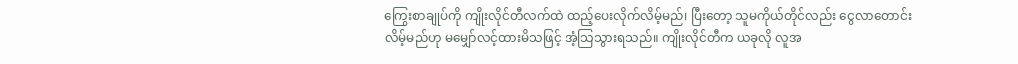ကြွေးစာချုပ်ကို ကျိုးလိုင်တီလက်ထဲ ထည့်ပေးလိုက်လိမ့်မည်၊ ပြီးတော့ သူမကိုယ်တိုင်လည်း ငွေလာတောင်းလိမ့်မည်ဟု မမျှော်လင့်ထားမိသဖြင့် အံ့သြသွားရသည်။ ကျိုးလိုင်တီက ယခုလို လူအ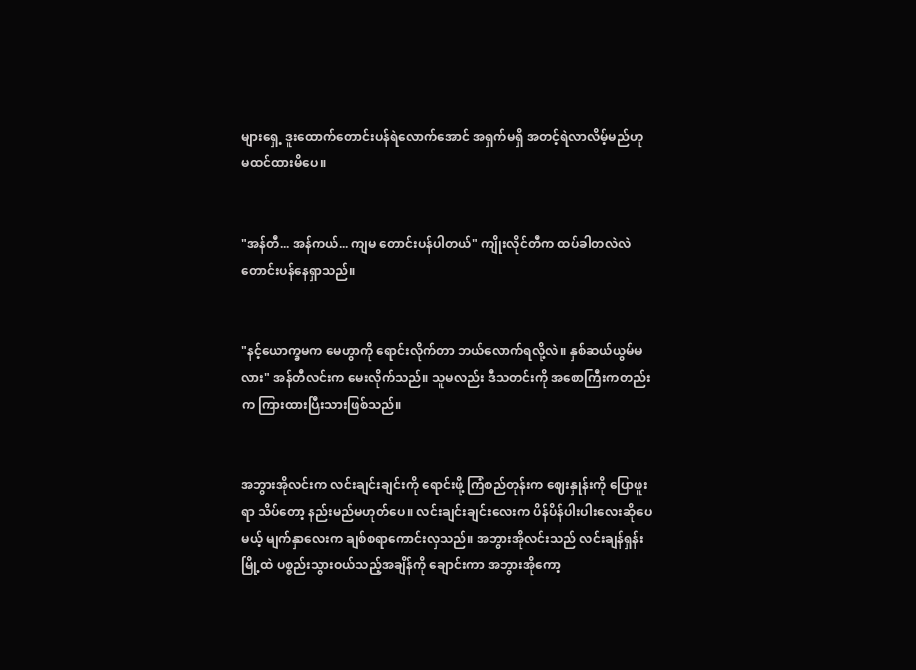များရှေ့ ဒူးထောက်တောင်းပန်ရဲလောက်အောင် အရှက်မရှိ အတင့်ရဲလာလိမ့်မည်ဟု မထင်ထားမိပေ။


"အန်တီ... အန်ကယ်... ကျမ တောင်းပန်ပါတယ်" ကျိုးလိုင်တီက ထပ်ခါတလဲလဲ တောင်းပန်နေရှာသည်။


"နင့်ယောက္ခမက မေဟွာကို ရောင်းလိုက်တာ ဘယ်လောက်ရလို့လဲ။ နှစ်ဆယ်ယွမ်မလား" အန်တီလင်းက မေးလိုက်သည်။ သူမလည်း ဒီသတင်းကို အစောကြီးကတည်းက ကြားထားပြီးသားဖြစ်သည်။


အဘွားအိုလင်းက လင်းချင်းချင်းကို ရောင်းဖို့ ကြံစည်တုန်းက ဈေးနှုန်းကို ပြောဖူးရာ သိပ်တော့ နည်းမည်မဟုတ်ပေ။ လင်းချင်းချင်းလေးက ပိန်ပိန်ပါးပါးလေးဆိုပေမယ့် မျက်နှာလေးက ချစ်စရာကောင်းလှသည်။ အဘွားအိုလင်းသည် လင်းချန်ရှန်း မြို့ထဲ ပစ္စည်းသွားဝယ်သည့်အချိန်ကို ချောင်းကာ အဘွားအိုကော့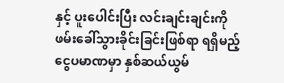နှင့် ပူးပေါင်းပြီး လင်းချင်းချင်းကို ဖမ်းခေါ်သွားခိုင်းခြင်းဖြစ်ရာ ရရှိမည့်ငွေပမာဏမှာ နှစ်ဆယ်ယွမ်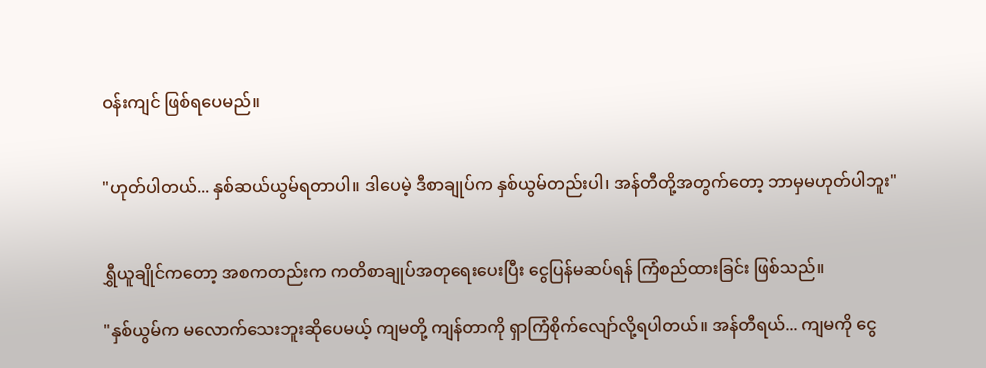ဝန်းကျင် ဖြစ်ရပေမည်။


"ဟုတ်ပါတယ်... နှစ်ဆယ်ယွမ်ရတာပါ။ ဒါပေမဲ့ ဒီစာချုပ်က နှစ်ယွမ်တည်းပါ၊ အန်တီတို့အတွက်တော့ ဘာမှမဟုတ်ပါဘူး"


ရွှီယူချိုင်ကတော့ အစကတည်းက ကတိစာချုပ်အတုရေးပေးပြီး ငွေပြန်မဆပ်ရန် ကြံစည်ထားခြင်း ဖြစ်သည်။

"နှစ်ယွမ်က မလောက်သေးဘူးဆိုပေမယ့် ကျမတို့ ကျန်တာကို ရှာကြံစိုက်လျော်လို့ရပါတယ်။ အန်တီရယ်... ကျမကို ငွေ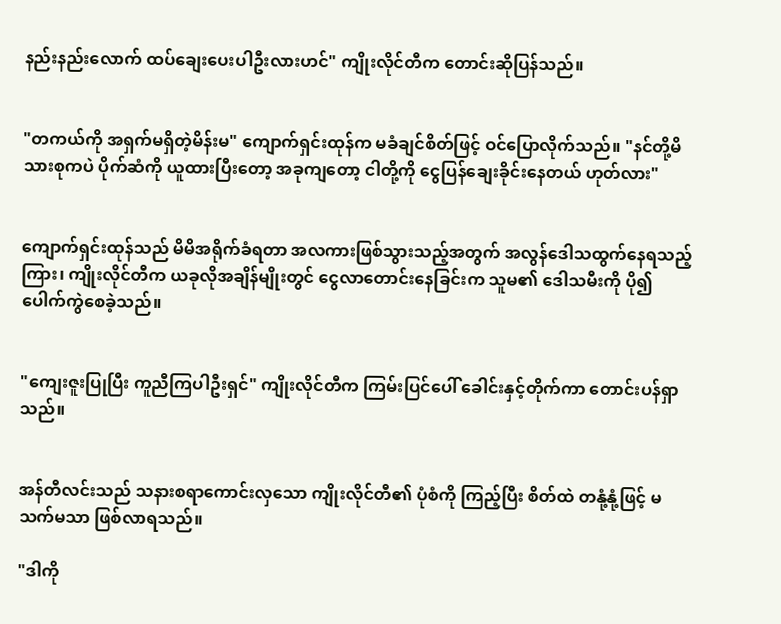နည်းနည်းလောက် ထပ်ချေးပေးပါဦးလားဟင်" ကျိုးလိုင်တီက တောင်းဆိုပြန်သည်။


"တကယ်ကို အရှက်မရှိတဲ့မိန်းမ" ကျောက်ရှင်းထုန်က မခံချင်စိတ်ဖြင့် ဝင်ပြောလိုက်သည်။ "နင်တို့မိသားစုကပဲ ပိုက်ဆံကို ယူထားပြီးတော့ အခုကျတော့ ငါတို့ကို ငွေပြန်ချေးခိုင်းနေတယ် ဟုတ်လား"


ကျောက်ရှင်းထုန်သည် မိမိအရိုက်ခံရတာ အလကားဖြစ်သွားသည့်အတွက် အလွန်ဒေါသထွက်နေရသည့်ကြား၊ ကျိုးလိုင်တီက ယခုလိုအချိန်မျိုးတွင် ငွေလာတောင်းနေခြင်းက သူမ၏ ဒေါသမီးကို ပို၍ ပေါက်ကွဲစေခဲ့သည်။


"ကျေးဇူးပြုပြီး ကူညီကြပါဦးရှင်" ကျိုးလိုင်တီက ကြမ်းပြင်ပေါ် ခေါင်းနှင့်တိုက်ကာ တောင်းပန်ရှာသည်။


အန်တီလင်းသည် သနားစရာကောင်းလှသော ကျိုးလိုင်တီ၏ ပုံစံကို ကြည့်ပြီး စိတ်ထဲ တနုံ့နုံ့ဖြင့် မသက်မသာ ဖြစ်လာရသည်။

"ဒါကို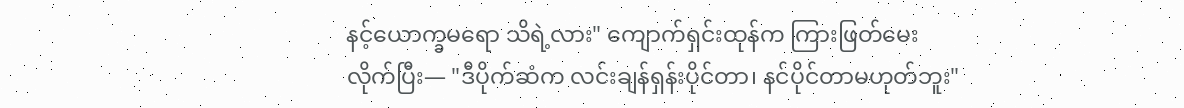နင့်ယောက္ခမရော သိရဲ့လား" ကျောက်ရှင်းထုန်က ကြားဖြတ်မေးလိုက်ပြီး— "ဒီပိုက်ဆံက လင်းချန်ရှန်းပိုင်တာ၊ နင်ပိုင်တာမဟုတ်ဘူး"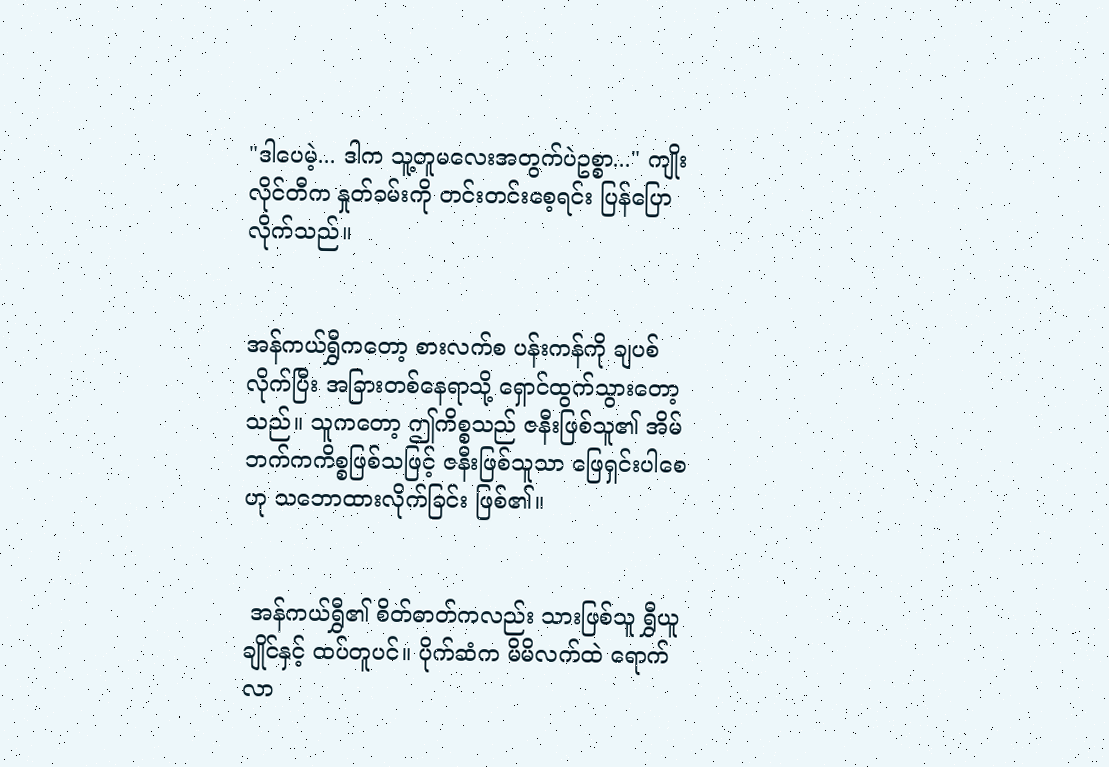"ဒါပေမဲ့... ဒါက သူ့တူမလေးအတွက်ပဲဥစ္စာ..." ကျိုးလိုင်တီက နှုတ်ခမ်းကို တင်းတင်းစေ့ရင်း ပြန်ပြောလိုက်သည်။


အန်ကယ်ရွှီကတော့ စားလက်စ ပန်းကန်ကို ချပစ်လိုက်ပြီး အခြားတစ်နေရာသို့ ရှောင်ထွက်သွားတော့သည်။ သူကတော့ ဤကိစ္စသည် ဇနီးဖြစ်သူ၏ အိမ်ဘက်ကကိစ္စဖြစ်သဖြင့် ဇနီးဖြစ်သူသာ ဖြေရှင်းပါစေဟု သဘောထားလိုက်ခြင်း ဖြစ်၏။


 အန်ကယ်ရွှီ၏ စိတ်ဓာတ်ကလည်း သားဖြစ်သူ ရွှီယူချိုင်နှင့် ထပ်တူပင်။ ပိုက်ဆံက မိမိလက်ထဲ ရောက်လာ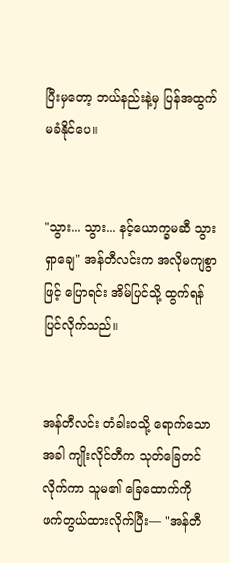ပြီးမှတော့ ဘယ်နည်းနဲ့မှ ပြန်အထွက်မခံနိုင်ပေ။


"သွား... သွား... နင့်ယောက္ခမဆီ သွားရှာချေ" အန်တီလင်းက အလိုမကျစွာဖြင့် ပြောရင်း အိမ်ပြင်သို့ ထွက်ရန် ပြင်လိုက်သည်။


အန်တီလင်း တံခါးဝသို့ ရောက်သောအခါ ကျိုးလိုင်တီက သုတ်ခြေတင်လိုက်ကာ သူမ၏ ခြေထောက်ကို ဖက်တွယ်ထားလိုက်ပြီး— "အန်တီ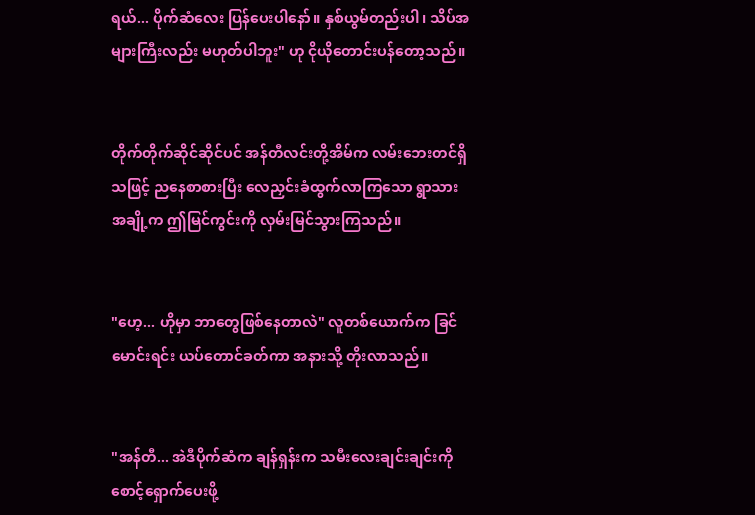ရယ်... ပိုက်ဆံလေး ပြန်ပေးပါနော်။ နှစ်ယွမ်တည်းပါ၊ သိပ်အများကြီးလည်း မဟုတ်ပါဘူး" ဟု ငိုယိုတောင်းပန်တော့သည်။


တိုက်တိုက်ဆိုင်ဆိုင်ပင် အန်တီလင်းတို့အိမ်က လမ်းဘေးတင်ရှိသဖြင့် ညနေစာစားပြီး လေညှင်းခံထွက်လာကြသော ရွာသားအချို့က ဤမြင်ကွင်းကို လှမ်းမြင်သွားကြသည်။


"ဟေ့... ဟိုမှာ ဘာတွေဖြစ်နေတာလဲ" လူတစ်ယောက်က ခြင်မောင်းရင်း ယပ်တောင်ခတ်ကာ အနားသို့ တိုးလာသည်။


"အန်တီ... အဲဒီပိုက်ဆံက ချန်ရှန်းက သမီးလေးချင်းချင်းကို စောင့်ရှောက်ပေးဖို့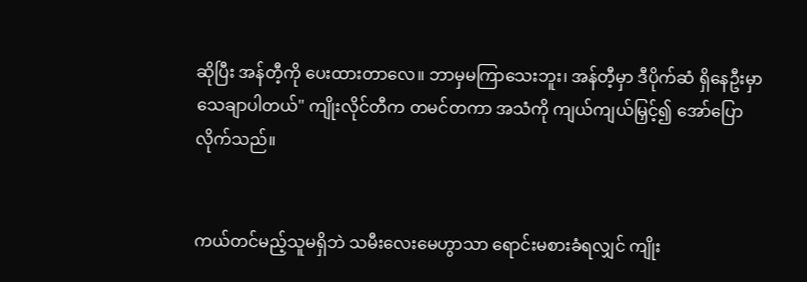ဆိုပြီး အန်တီ့ကို ပေးထားတာလေ။ ဘာမှမကြာသေးဘူး၊ အန်တီ့မှာ ဒီပိုက်ဆံ ရှိနေဦးမှာ သေချာပါတယ်" ကျိုးလိုင်တီက တမင်တကာ အသံကို ကျယ်ကျယ်မြှင့်၍ အော်ပြောလိုက်သည်။


ကယ်တင်မည့်သူမရှိဘဲ သမီးလေးမေဟွာသာ ရောင်းမစားခံရလျှင် ကျိုး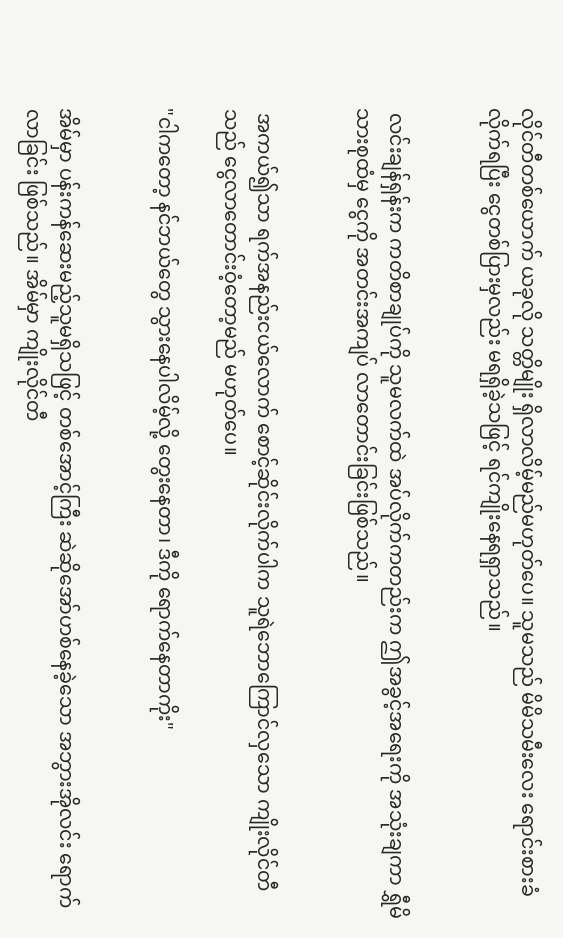လိုင်တီတစ်ယောက် ယခုလို သတ္တိမျိုး ရှိလာလိမ့်မည်မဟုတ်ပေ။ သူမသည် မိမိသမီးလေး ရောင်းစားခံလိုက်ရပြီး ငွေတစ်ပြားမှလည်း မရရှိခဲ့သဖြင့် ရင်ကျိုးနေရရှာသည်။


 လင်းချန်ရှန်းက ကတိစာချုပ်ကို သူမလက်ထဲ အပ်လိုက်ကတည်းက ဤအခွင့်အရေးကို အသုံးချကာ ရွှီမိသားစုထံမှ ငွေကို အတင်းအကျပ် လာတောင်းခြင်းဖြစ်သည်။


 အကယ်၍သာ ရက်အနည်းငယ်လောက် စောင့်ဆိုင်းလိုက်ပါက သူရဲဘောကြောင်လှသော ကျိုးလိုင်တီသည် ငွေလာတောင်းဝံ့တော့မည် မဟုတ်ပေ။

"ငါကတော့ နင်ဘယ်တွေ သွားနေပါလိမ့်လို့ တွေးနေတာ၊ ဒီကို ရောက်နေတာကိုး"


အိမ်မှာ ပန်းကန်ဆေးမည့်သူမရှိသဖြင့် တစ်အောင့်ကြီး ဆဲဆိုအော်ဟစ်နေခဲ့သော အဘွားအိုလင်း ရောက်လာခြင်း ဖြစ်သည်။ အိမ်မှာ ကျိုးလိုင်တီ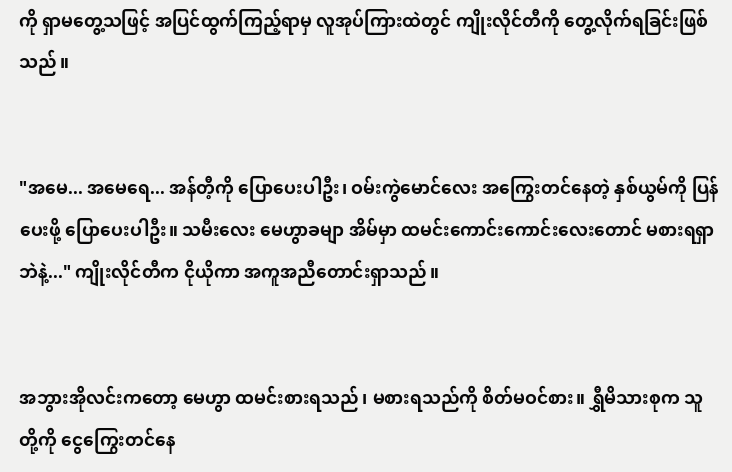ကို ရှာမတွေ့သဖြင့် အပြင်ထွက်ကြည့်ရာမှ လူအုပ်ကြားထဲတွင် ကျိုးလိုင်တီကို တွေ့လိုက်ရခြင်းဖြစ်သည်။


"အမေ... အမေရေ... အန်တီ့ကို ပြောပေးပါဦး၊ ဝမ်းကွဲမောင်လေး အကြွေးတင်နေတဲ့ နှစ်ယွမ်ကို ပြန်ပေးဖို့ ပြောပေးပါဦး။ သမီးလေး မေဟွာခမျာ အိမ်မှာ ထမင်းကောင်းကောင်းလေးတောင် မစားရရှာဘဲနဲ့..." ကျိုးလိုင်တီက ငိုယိုကာ အကူအညီတောင်းရှာသည်။


အဘွားအိုလင်းကတော့ မေဟွာ ထမင်းစားရသည်၊ မစားရသည်ကို စိတ်မဝင်စား။ ရွှီမိသားစုက သူတို့ကို ငွေကြွေးတင်နေ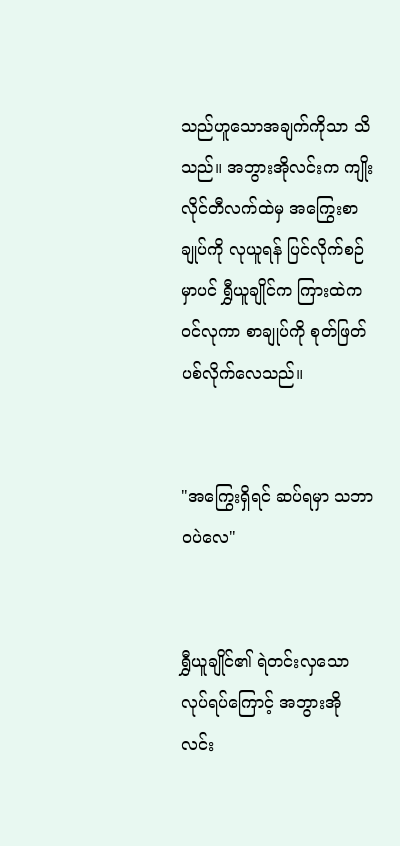သည်ဟူသောအချက်ကိုသာ သိသည်။ အဘွားအိုလင်းက ကျိုးလိုင်တီလက်ထဲမှ အကြွေးစာချုပ်ကို လုယူရန် ပြင်လိုက်စဉ်မှာပင် ရွှီယူချိုင်က ကြားထဲက ဝင်လုကာ စာချုပ်ကို စုတ်ဖြတ်ပစ်လိုက်လေသည်။


"အကြွေးရှိရင် ဆပ်ရမှာ သဘာဝပဲလေ"


ရွှီယူချိုင်၏ ရဲတင်းလှသော လုပ်ရပ်ကြောင့် အဘွားအိုလင်း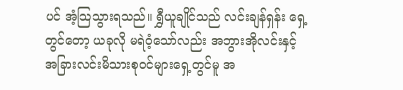ပင် အံ့သြသွားရသည်။ ရွှီယူချိုင်သည် လင်းချန်ရှန်း ရှေ့တွင်တော့ ယခုလို မရဲဝံ့သော်လည်း အဘွားအိုလင်းနှင့် အခြားလင်းမိသားစုဝင်များရှေ့တွင်မူ အ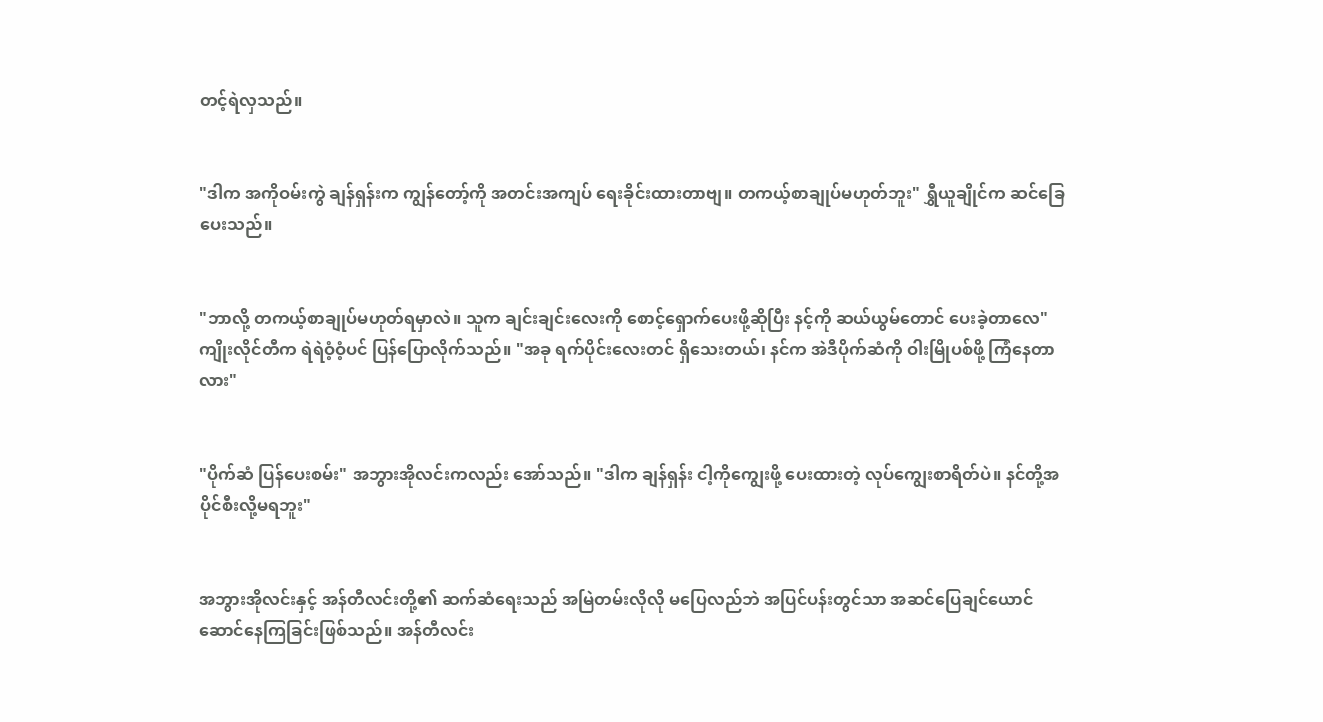တင့်ရဲလှသည်။


"ဒါက အကိုဝမ်းကွဲ ချန်ရှန်းက ကျွန်တော့်ကို အတင်းအကျပ် ရေးခိုင်းထားတာဗျ။ တကယ့်စာချုပ်မဟုတ်ဘူး" ရွှီယူချိုင်က ဆင်ခြေပေးသည်။


"ဘာလို့ တကယ့်စာချုပ်မဟုတ်ရမှာလဲ။ သူက ချင်းချင်းလေးကို စောင့်ရှောက်ပေးဖို့ဆိုပြီး နင့်ကို ဆယ်ယွမ်တောင် ပေးခဲ့တာလေ" ကျိုးလိုင်တီက ရဲရဲဝံ့ဝံ့ပင် ပြန်ပြောလိုက်သည်။ "အခု ရက်ပိုင်းလေးတင် ရှိသေးတယ်၊ နင်က အဲဒီပိုက်ဆံကို ဝါးမြိုပစ်ဖို့ ကြံနေတာလား"


"ပိုက်ဆံ ပြန်ပေးစမ်း" အဘွားအိုလင်းကလည်း အော်သည်။ "ဒါက ချန်ရှန်း ငါ့ကိုကျွေးဖို့ ပေးထားတဲ့ လုပ်ကျွေးစာရိတ်ပဲ။ နင်တို့အပိုင်စီးလို့မရဘူး"


အဘွားအိုလင်းနှင့် အန်တီလင်းတို့၏ ဆက်ဆံရေးသည် အမြဲတမ်းလိုလို မပြေလည်ဘဲ အပြင်ပန်းတွင်သာ အဆင်ပြေချင်ယောင် ဆောင်နေကြခြင်းဖြစ်သည်။ အန်တီလင်း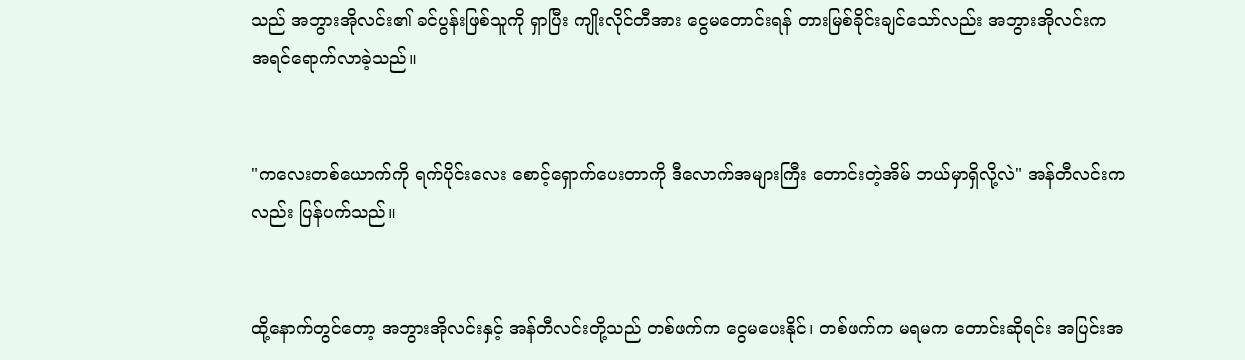သည် အဘွားအိုလင်း၏ ခင်ပွန်းဖြစ်သူကို ရှာပြီး ကျိုးလိုင်တီအား ငွေမတောင်းရန် တားမြစ်ခိုင်းချင်သော်လည်း အဘွားအိုလင်းက အရင်ရောက်လာခဲ့သည်။


"ကလေးတစ်ယောက်ကို ရက်ပိုင်းလေး စောင့်ရှောက်ပေးတာကို ဒီလောက်အများကြီး တောင်းတဲ့အိမ် ဘယ်မှာရှိလို့လဲ" အန်တီလင်းကလည်း ပြန်ပက်သည်။


ထို့နောက်တွင်တော့ အဘွားအိုလင်းနှင့် အန်တီလင်းတို့သည် တစ်ဖက်က ငွေမပေးနိုင်၊ တစ်ဖက်က မရမက တောင်းဆိုရင်း အပြင်းအ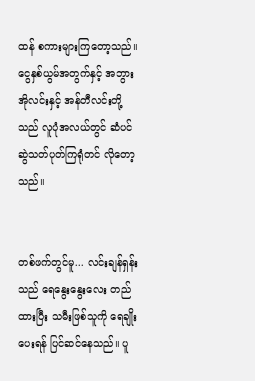ထန် စကားများကြတော့သည်။ ငွေနှစ်ယွမ်အတွက်နှင့် အဘွားအိုလင်းနှင့် အန်တီလင်းတို့သည် လူပုံအလယ်တွင် ဆံပင်ဆွဲသတ်ပုတ်ကြရုံတင် လိုတော့သည်။


တစ်ဖက်တွင်မူ... လင်းချန်ရှန်းသည် ရေနွေးနွေးလေး တည်ထားပြီး သမီးဖြစ်သူကို ရေချိုးပေးရန် ပြင်ဆင်နေသည်။ ပူ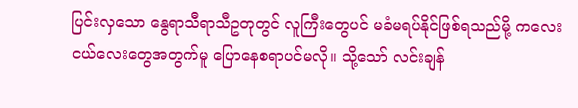ပြင်းလှသော နွေရာသီရာသီဥတုတွင် လူကြီးတွေပင် မခံမရပ်နိုင်ဖြစ်ရသည်မို့ ကလေးငယ်လေးတွေအတွက်မူ ပြောနေစရာပင်မလို။ သို့သော် လင်းချန်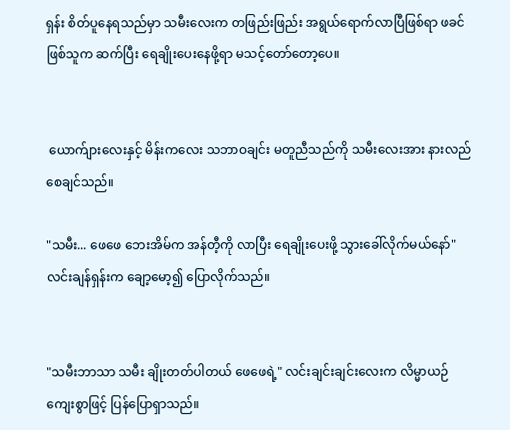ရှန်း စိတ်ပူနေရသည်မှာ သမီးလေးက တဖြည်းဖြည်း အရွယ်ရောက်လာပြီဖြစ်ရာ ဖခင်ဖြစ်သူက ဆက်ပြီး ရေချိုးပေးနေဖို့ရာ မသင့်တော်တော့ပေ။


 ယောက်ျားလေးနှင့် မိန်းကလေး သဘာဝချင်း မတူညီသည်ကို သမီးလေးအား နားလည်စေချင်သည်။

"သမီး... ဖေဖေ ဘေးအိမ်က အန်တီ့ကို လာပြီး ရေချိုးပေးဖို့ သွားခေါ်လိုက်မယ်နော်" လင်းချန်ရှန်းက ချော့မော့၍ ပြောလိုက်သည်။


"သမီးဘာသာ သမီး ချိုးတတ်ပါတယ် ဖေဖေရဲ့" လင်းချင်းချင်းလေးက လိမ္မာယဉ်ကျေးစွာဖြင့် ပြန်ပြောရှာသည်။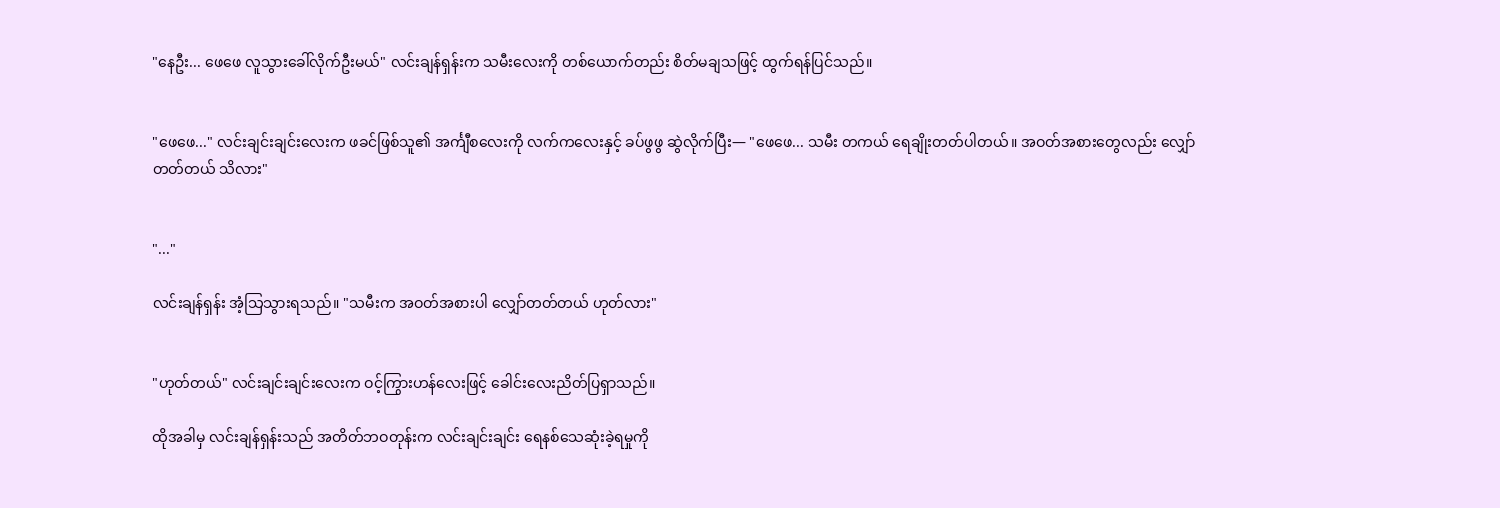"နေဦး... ဖေဖေ လူသွားခေါ်လိုက်ဦးမယ်" လင်းချန်ရှန်းက သမီးလေးကို တစ်ယောက်တည်း စိတ်မချသဖြင့် ထွက်ရန်ပြင်သည်။


"ဖေဖေ..." လင်းချင်းချင်းလေးက ဖခင်ဖြစ်သူ၏ အင်္ကျီစလေးကို လက်ကလေးနှင့် ခပ်ဖွဖွ ဆွဲလိုက်ပြီး— "ဖေဖေ... သမီး တကယ် ရေချိုးတတ်ပါတယ်။ အဝတ်အစားတွေလည်း လျှော်တတ်တယ် သိလား"


"..."

လင်းချန်ရှန်း အံ့သြသွားရသည်။ "သမီးက အဝတ်အစားပါ လျှော်တတ်တယ် ဟုတ်လား"


"ဟုတ်တယ်" လင်းချင်းချင်းလေးက ဝင့်ကြွားဟန်လေးဖြင့် ခေါင်းလေးညိတ်ပြရှာသည်။

ထိုအခါမှ လင်းချန်ရှန်းသည် အတိတ်ဘဝတုန်းက လင်းချင်းချင်း ရေနစ်သေဆုံးခဲ့ရမှုကို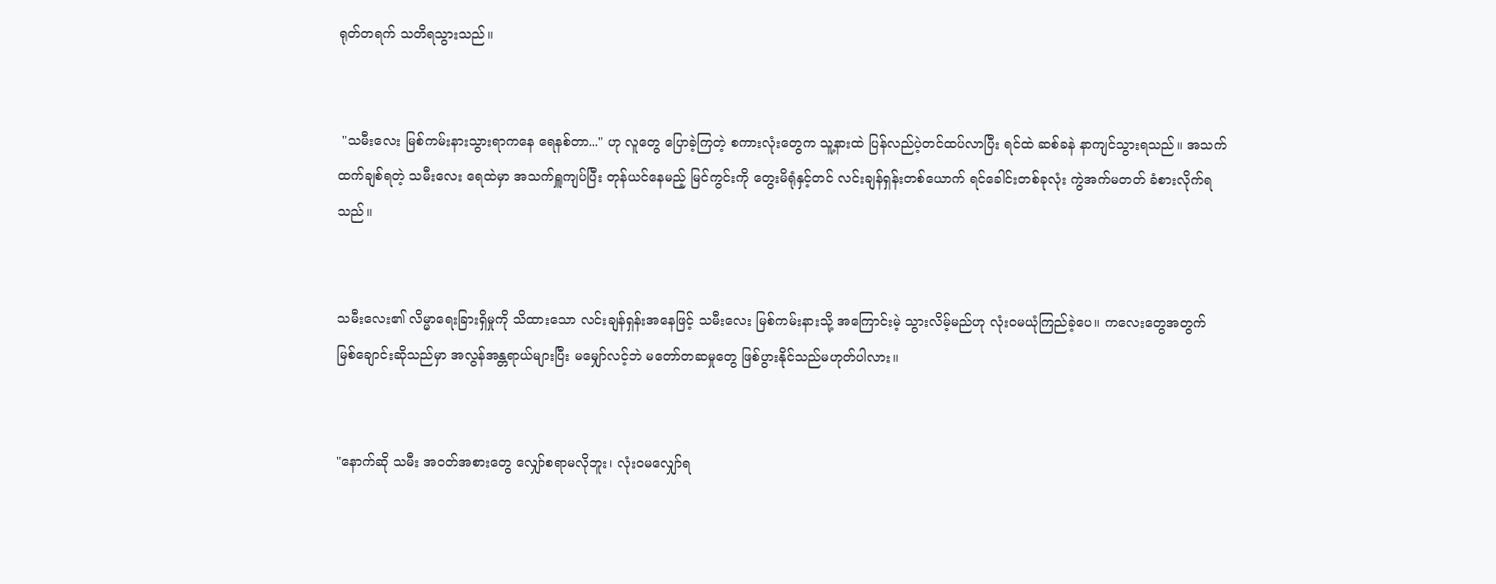ရုတ်တရက် သတိရသွားသည်။


 "သမီးလေး မြစ်ကမ်းနားသွားရာကနေ ရေနစ်တာ..." ဟု လူတွေ ပြောခဲ့ကြတဲ့ စကားလုံးတွေက သူ့နားထဲ ပြန်လည်ပဲ့တင်ထပ်လာပြီး ရင်ထဲ ဆစ်ခနဲ နာကျင်သွားရသည်။ အသက်ထက်ချစ်ရတဲ့ သမီးလေး ရေထဲမှာ အသက်ရှူကျပ်ပြီး တုန်ယင်နေမည့် မြင်ကွင်းကို တွေးမိရုံနှင့်တင် လင်းချန်ရှန်းတစ်ယောက် ရင်ခေါင်းတစ်ခုလုံး ကွဲအက်မတတ် ခံစားလိုက်ရသည်။


သမီးလေး၏ လိမ္မာရေးခြားရှိမှုကို သိထားသော လင်းချန်ရှန်းအနေဖြင့် သမီးလေး မြစ်ကမ်းနားသို့ အကြောင်းမဲ့ သွားလိမ့်မည်ဟု လုံးဝမယုံကြည်ခဲ့ပေ။ ကလေးတွေအတွက် မြစ်ချောင်းဆိုသည်မှာ အလွန်အန္တရာယ်များပြီး မမျှော်လင့်ဘဲ မတော်တဆမှုတွေ ဖြစ်ပွားနိုင်သည်မဟုတ်ပါလား။


"နောက်ဆို သမီး အဝတ်အစားတွေ လျှော်စရာမလိုဘူး၊ လုံးဝမလျှော်ရ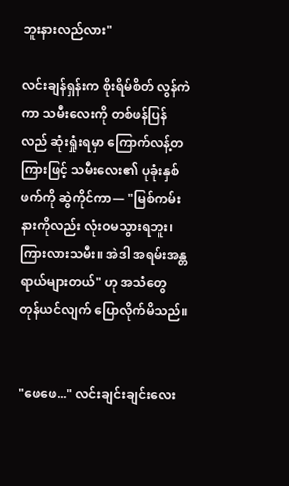ဘူးနားလည်လား"

လင်းချန်ရှန်းက စိုးရိမ်စိတ် လွန်ကဲကာ သမီးလေးကို တစ်ဖန်ပြန်လည် ဆုံးရှုံးရမှာ ကြောက်လန့်တကြားဖြင့် သမီးလေး၏ ပုခုံးနှစ်ဖက်ကို ဆွဲကိုင်ကာ— "မြစ်ကမ်းနားကိုလည်း လုံးဝမသွားရဘူး၊ ကြားလားသမီး။ အဲဒါ အရမ်းအန္တရာယ်များတယ်" ဟု အသံတွေ တုန်ယင်လျက် ပြောလိုက်မိသည်။


"ဖေဖေ..." လင်းချင်းချင်းလေး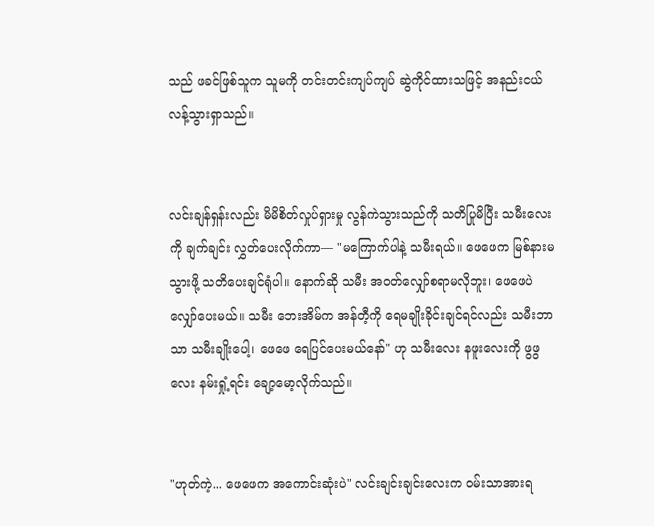သည် ဖခင်ဖြစ်သူက သူမကို တင်းတင်းကျပ်ကျပ် ဆွဲကိုင်ထားသဖြင့် အနည်းငယ် လန့်သွားရှာသည်။


လင်းချန်ရှန်းလည်း မိမိစိတ်လှုပ်ရှားမှု လွန်ကဲသွားသည်ကို သတိပြုမိပြီး သမီးလေးကို ချက်ချင်း လွှတ်ပေးလိုက်ကာ— "မကြောက်ပါနဲ့ သမီးရယ်။ ဖေဖေက မြစ်နားမသွားဖို့ သတိပေးချင်ရုံပါ။ နောက်ဆို သမီး အဝတ်လျှော်စရာမလိုဘူး၊ ဖေဖေပဲ လျှော်ပေးမယ်။ သမီး ဘေးအိမ်က အန်တီ့ကို ရေမချိုးခိုင်းချင်ရင်လည်း သမီးဘာသာ သမီးချိုးပေါ့၊ ဖေဖေ ရေပြင်ပေးမယ်နော်" ဟု သမီးလေး နဖူးလေးကို ဖွဖွလေး နမ်းရှုံ့ရင်း ချော့မော့လိုက်သည်။


"ဟုတ်ကဲ့... ဖေဖေက အကောင်းဆုံးပဲ" လင်းချင်းချင်းလေးက ဝမ်းသာအားရ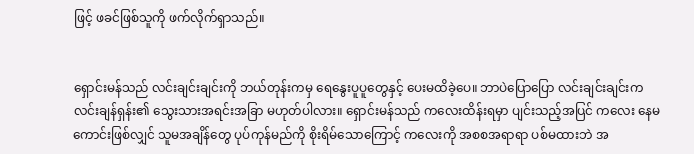ဖြင့် ဖခင်ဖြစ်သူကို ဖက်လိုက်ရှာသည်။


ရှောင်းမန်သည် လင်းချင်းချင်းကို ဘယ်တုန်းကမှ ရေနွေးပူပူတွေနှင့် ပေးမထိခဲ့ပေ။ ဘာပဲပြောပြော လင်းချင်းချင်းက လင်းချန်ရှန်း၏ သွေးသားအရင်းအခြာ မဟုတ်ပါလား။ ရှောင်းမန်သည် ကလေးထိန်းရမှာ ပျင်းသည့်အပြင် ကလေး နေမကောင်းဖြစ်လျှင် သူမအချိန်တွေ ပုပ်ကုန်မည်ကို စိုးရိမ်သောကြောင့် ကလေးကို အစစအရာရာ ပစ်မထားဘဲ အ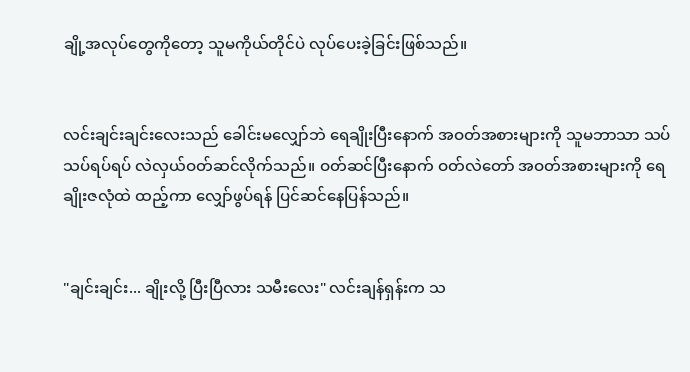ချို့အလုပ်တွေကိုတော့ သူမကိုယ်တိုင်ပဲ လုပ်ပေးခဲ့ခြင်းဖြစ်သည်။


လင်းချင်းချင်းလေးသည် ခေါင်းမလျှော်ဘဲ ရေချိုးပြီးနောက် အဝတ်အစားများကို သူမဘာသာ သပ်သပ်ရပ်ရပ် လဲလှယ်ဝတ်ဆင်လိုက်သည်။ ဝတ်ဆင်ပြီးနောက် ဝတ်လဲတော် အဝတ်အစားများကို ရေချိုးဇလုံထဲ ထည့်ကာ လျှော်ဖွပ်ရန် ပြင်ဆင်နေပြန်သည်။


"ချင်းချင်း... ချိုးလို့ ပြီးပြီလား သမီးလေး" လင်းချန်ရှန်းက သ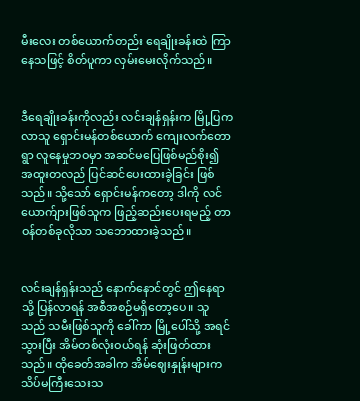မီးလေး တစ်ယောက်တည်း ရေချိုးခန်းထဲ ကြာနေသဖြင့် စိတ်ပူကာ လှမ်းမေးလိုက်သည်။


ဒီရေချိုးခန်းကိုလည်း လင်းချန်ရှန်းက မြို့ပြကလာသူ ရှောင်းမန်တစ်ယောက် ကျေးလက်တောရွာ လူနေမှုဘဝမှာ အဆင်မပြေဖြစ်မည်စိုး၍ အထူးတလည် ပြင်ဆင်ပေးထားခဲ့ခြင်း ဖြစ်သည်။ သို့သော် ရှောင်းမန်ကတော့ ဒါကို လင်ယောက်ျားဖြစ်သူက ဖြည့်ဆည်းပေးရမည့် တာဝန်တစ်ခုလိုသာ သဘောထားခဲ့သည်။


လင်းချန်ရှန်းသည် နောက်နောင်တွင် ဤနေရာသို့ ပြန်လာရန် အစီအစဉ်မရှိတော့ပေ။ သူသည် သမီးဖြစ်သူကို ခေါ်ကာ မြို့ပေါ်သို့ အရင်သွားပြီး အိမ်တစ်လုံးဝယ်ရန် ဆုံးဖြတ်ထားသည်။ ထိုခေတ်အခါက အိမ်ဈေးနှုန်းများက သိပ်မကြီးသေးသ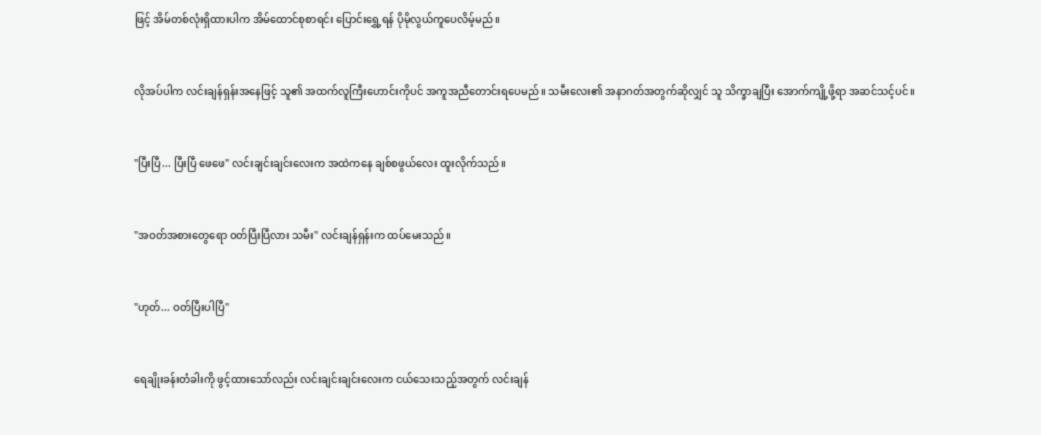ဖြင့် အိမ်တစ်လုံးရှိထားပါက အိမ်ထောင်စုစာရင်း ပြောင်းရွှေ့ရန် ပိုမိုလွယ်ကူပေလိမ့်မည်။


လိုအပ်ပါက လင်းချန်ရှန်းအနေဖြင့် သူ၏ အထက်လူကြီးဟောင်းကိုပင် အကူအညီတောင်းရပေမည်။ သမီးလေး၏ အနာဂတ်အတွက်ဆိုလျှင် သူ သိက္ခာချပြီး အောက်ကျို့ဖို့ရာ အဆင်သင့်ပင်။


"ပြီးပြီ... ပြီးပြီ ဖေဖေ" လင်းချင်းချင်းလေးက အထဲကနေ ချစ်စဖွယ်လေး ထူးလိုက်သည်။


"အဝတ်အစားတွေရော ဝတ်ပြီးပြီလား သမီး" လင်းချန်ရှန်းက ထပ်မေးသည်။


"ဟုတ်... ဝတ်ပြီးပါပြီ"


ရေချိုးခန်းတံခါးကို ဖွင့်ထားသော်လည်း လင်းချင်းချင်းလေးက ငယ်သေးသည့်အတွက် လင်းချန်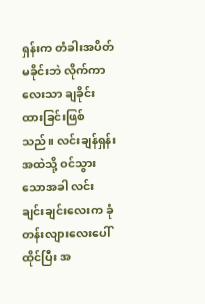ရှန်းက တံခါးအပိတ်မခိုင်းဘဲ လိုက်ကာလေးသာ ချခိုင်းထားခြင်းဖြစ်သည်။ လင်းချန်ရှန်း အထဲသို့ ဝင်သွားသောအခါ လင်းချင်းချင်းလေးက ခုံတန်းလျားလေးပေါ်ထိုင်ပြီး အ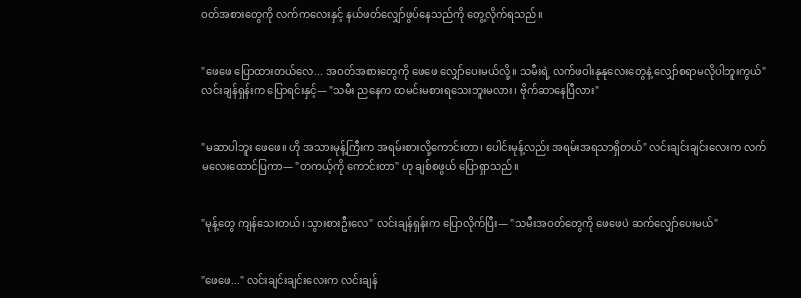ဝတ်အစားတွေကို လက်ကလေးနှင့် နယ်ဖတ်လျှော်ဖွပ်နေသည်ကို တွေ့လိုက်ရသည်။


"ဖေဖေ ပြောထားတယ်လေ... အဝတ်အစားတွေကို ဖေဖေ လျှော်ပေးမယ်လို့။ သမီးရဲ့ လက်ဖဝါးနုနုလေးတွေနဲ့ လျှော်စရာမလိုပါဘူးကွယ်" လင်းချန်ရှန်းက ပြောရင်းနှင့်— "သမီး ညနေက ထမင်းမစားရသေးဘူးမလား၊ ဗိုက်ဆာနေပြီလား"


"မဆာပါဘူး ဖေဖေ။ ဟို အသားမုန့်ကြီးက အရမ်းစားလို့ကောင်းတာ၊ ပေါင်းမုန့်လည်း အရမ်းအရသာရှိတယ်" လင်းချင်းချင်းလေးက လက်မလေးထောင်ပြကာ— "တကယ့်ကို ကောင်းတာ" ဟု ချစ်စဖွယ် ပြောရှာသည်။


"မုန့်တွေ ကျန်သေးတယ်၊ သွားစားဦးလေ" လင်းချန်ရှန်းက ပြောလိုက်ပြီး— "သမီးအဝတ်တွေကို ဖေဖေပဲ ဆက်လျှော်ပေးမယ်"


"ဖေဖေ..." လင်းချင်းချင်းလေးက လင်းချန်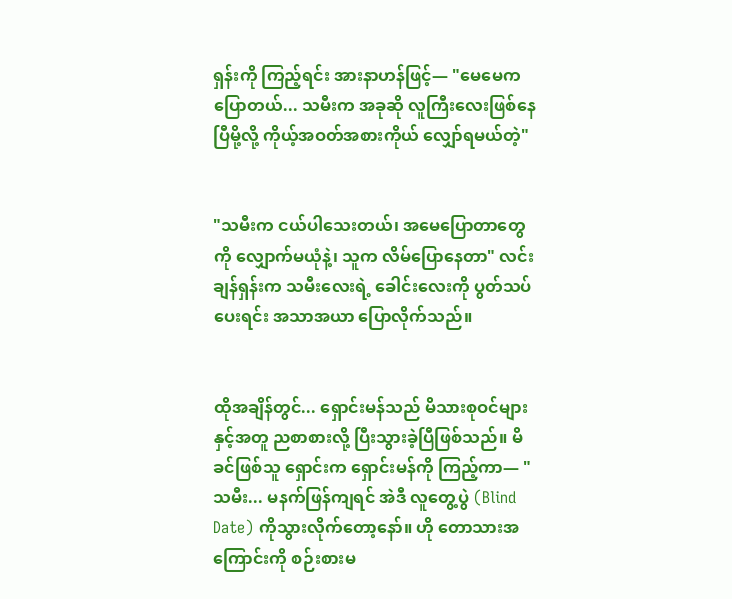ရှန်းကို ကြည့်ရင်း အားနာဟန်ဖြင့်— "မေမေက ပြောတယ်... သမီးက အခုဆို လူကြီးလေးဖြစ်နေပြီမို့လို့ ကိုယ့်အဝတ်အစားကိုယ် လျှော်ရမယ်တဲ့"


"သမီးက ငယ်ပါသေးတယ်၊ အမေပြောတာတွေကို လျှောက်မယုံနဲ့၊ သူက လိမ်ပြောနေတာ" လင်းချန်ရှန်းက သမီးလေးရဲ့ ခေါင်းလေးကို ပွတ်သပ်ပေးရင်း အသာအယာ ပြောလိုက်သည်။


ထိုအချိန်တွင်... ရှောင်းမန်သည် မိသားစုဝင်များနှင့်အတူ ညစာစားလို့ ပြီးသွားခဲ့ပြီဖြစ်သည်။ မိခင်ဖြစ်သူ ရှောင်းက ရှောင်းမန်ကို ကြည့်ကာ— "သမီး... မနက်ဖြန်ကျရင် အဲဒီ လူတွေ့ပွဲ (Blind Date) ကိုသွားလိုက်တော့နော်။ ဟို တောသားအကြောင်းကို စဉ်းစားမ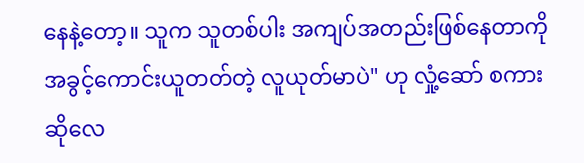နေနဲ့တော့။ သူက သူတစ်ပါး အကျပ်အတည်းဖြစ်နေတာကို အခွင့်ကောင်းယူတတ်တဲ့ လူယုတ်မာပဲ" ဟု လှုံ့ဆော် စကားဆိုလေ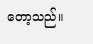တော့သည်။